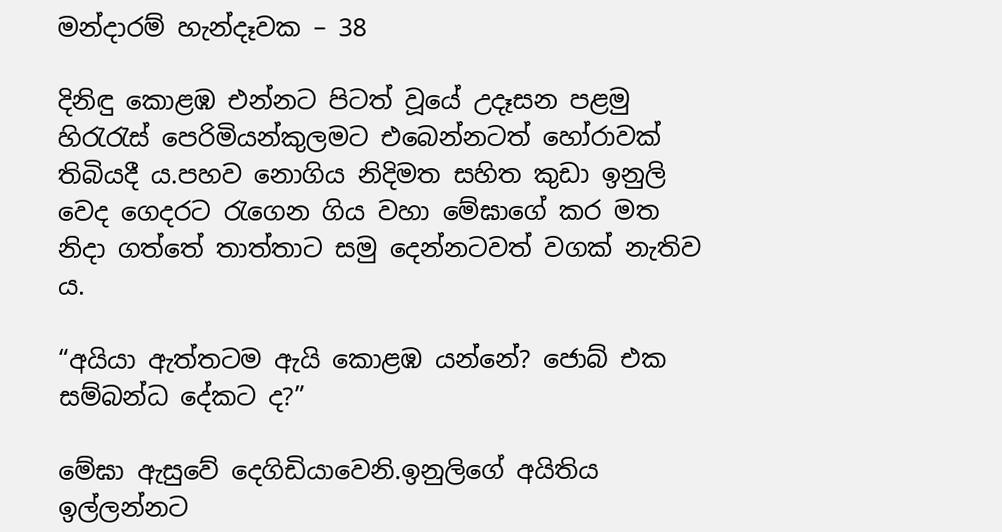මන්දාරම් හැන්දෑවක – 38

දිනිඳු කොළඹ එන්නට පිටත් වූයේ උදෑසන පළමු හිරැරැස් පෙරිමියන්කුලමට එබෙන්නටත් හෝරාවක් තිබියදී ය.පහව නොගිය නිදිමත සහිත කුඩා ඉනුලි වෙද ගෙදරට රැගෙන ගිය වහා මේඝාගේ කර මත නිදා ගත්තේ තාත්තාට සමු දෙන්නටවත් වගක් නැතිව ය.

“අයියා ඇත්තටම ඇයි කොළඹ යන්නේ? ජොබ් එක සම්බන්ධ දේකට ද?”

මේඝා ඇසුවේ දෙගිඩියාවෙනි.ඉනුලිගේ අයිතිය ඉල්ලන්නට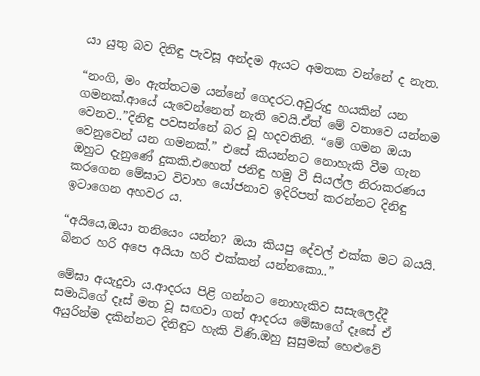යා යුතු බව දිනිඳු පැවසූ අන්දම ඇයට අමතක වන්නේ ද නැත.

“නංගි, මං ඇත්තටම යන්නේ ගෙදරට.අවුරුදු හයකින් යන ගමනක්.ආයේ යැවෙන්නෙත් නැති වෙයි.ඒත් මේ වතාවෙ යන්නම වෙනව..”දිනිඳු පවසන්නේ බර වූ හදවතිනි. “මේ ගමන ඔයා වෙනුවෙන් යන ගමනක්.” එසේ කියන්නට නොහැකි වීම ගැන ඔහුට දැනුණේ දුකකි.එහෙත් ජනිඳු හමු වී සියල්ල නිරාකරණය කරගෙන මේඝාට විවාහ යෝජනාව ඉදිරිපත් කරන්නට දිනිඳු ඉටාගෙන අහවර ය.

“අයියෙ,ඔයා තනියෙං යන්න? ඔයා කියපු දේවල් එක්ක මට බයයි. බිනර හරි අපෙ අයියා හරි එක්කන් යන්නකො..”

මේඝා අයැදුවා ය.ආදරය පිළි ගන්නට නොහැකිව සසැලෙද්දී සමාධිගේ දෑස් මත වූ සඟවා ගත් ආදරය මේඝාගේ දෑසේ ඒ අයුරින්ම දකින්නට දිනිඳුට හැකි විණි.ඔහු සුසුමක් හෙළුවේ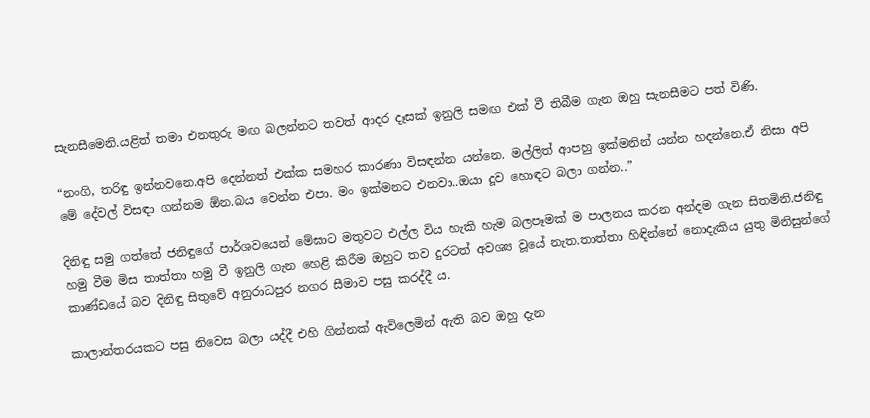සැනසීමෙනි.යළිත් තමා එනතුරු මඟ බලන්නට තවත් ආදර දෑසක් ඉනුලි සමඟ එක් වී තිබීම ගැන ඔහු සැනසීමට පත් විණි.

“නංගි, තරිඳු ඉන්නවනෙ.අපි දෙන්නත් එක්ක සමහර කාරණා විසඳන්න යන්නෙ. මල්ලිත් ආපහු ඉක්මනින් යන්න හදන්නෙ.ඒ නිසා අපි මේ දේවල් විසඳා ගන්නම ඕන.බය වෙන්න එපා. මං ඉක්මනට එනවා..ඔයා දූව හොඳට බලා ගන්න..”

දිනිඳු සමු ගත්තේ ජනිඳුගේ පාර්ශවයෙන් මේඝාට මතුවට එල්ල විය හැකි හැම බලපෑමක් ම පාලනය කරන අන්දම ගැන සිතමිනි.ජනිඳු හමු වීම මිස තාත්තා හමු වී ඉනුලි ගැන හෙළි කිරීම ඔහුට තව දුරටත් අවශ්‍ය වූයේ නැත.තාත්තා හිඳින්නේ නොදැකිය යුතු මිනිසුන්ගේ කාණ්ඩයේ බව දිනිඳු සිතුවේ අනුරාධපුර නගර සීමාව පසු කරද්දී ය.

කාලාන්තරයකට පසු නිවෙස බලා යද්දී එහි ගින්නක් ඇවිලෙමින් ඇති බව ඔහු දැන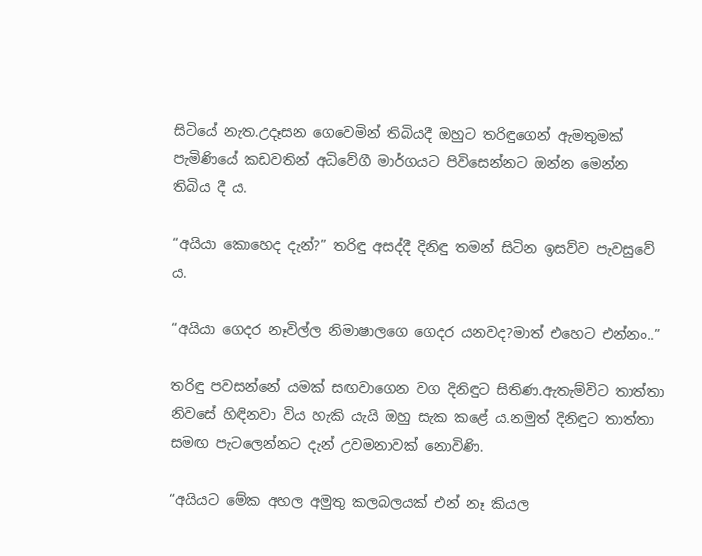සිටියේ නැත.උදෑසන ගෙවෙමින් තිබියදී ඔහුට තරිඳුගෙන් ඇමතුමක් පැමිණියේ කඩවතින් අධිවේගී මාර්ගයට පිවිසෙන්නට ඔන්න මෙන්න තිබිය දී ය.

“අයියා කොහෙද දැන්?” තරිඳු අසද්දී දිනිඳු තමන් සිටින ඉසව්ව පැවසුවේ ය.

“අයියා ගෙදර නෑවිල්ල නිමාෂාලගෙ ගෙදර යනවද?මාත් එහෙට එන්නං..”

තරිඳු පවසන්නේ යමක් සඟවාගෙන වග දිනිඳුට සිතිණ.ඇතැම්විට තාත්තා නිවසේ හිඳිනවා විය හැකි යැයි ඔහු සැක කළේ ය.නමුත් දිනිඳුට තාත්තා සමඟ පැටලෙන්නට දැන් උවමනාවක් නොවිණි.

“අයියට මේක අහල අමුතු කලබලයක් එන් නෑ කියල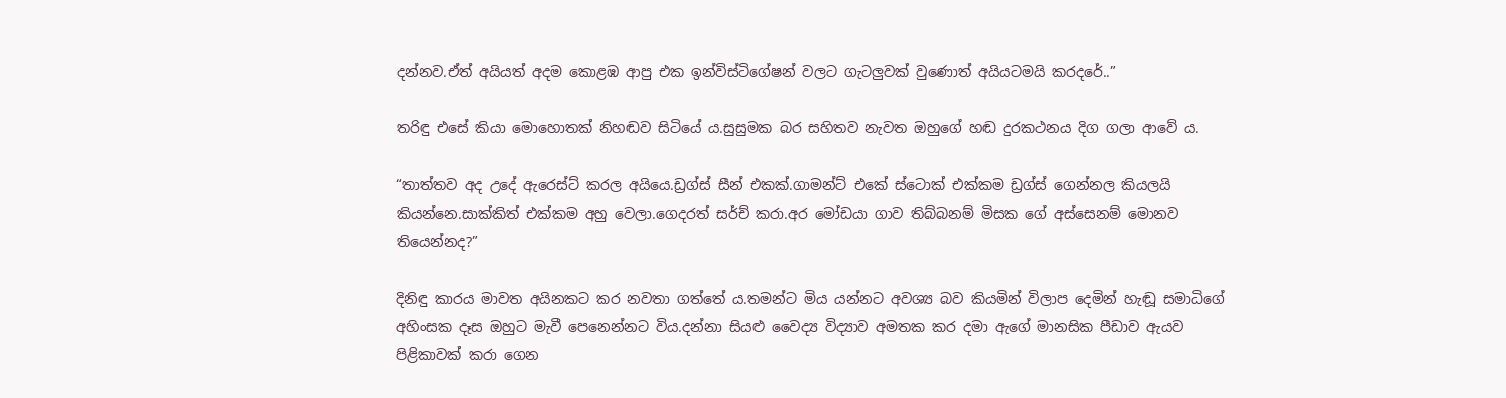දන්නව.ඒත් අයියත් අදම කොළඹ ආපු එක ඉන්විස්ටිගේෂන් වලට ගැටලුවක් වුණොත් අයියටමයි කරදරේ..”

තරිඳු එසේ කියා මොහොතක් නිහඬව සිටියේ ය.සුසුමක බර සහිතව නැවත ඔහුගේ හඬ දුරකථනය දිග ගලා ආවේ ය.

“තාත්තව අද උදේ ඇරෙස්ට් කරල අයියෙ.ඩ්‍රග්ස් සීන් එකක්.ගාමන්ට් එකේ ස්ටොක් එක්කම ඩ්‍රග්ස් ගෙන්නල කියලයි කියන්නෙ.සාක්කිත් එක්කම අහු වෙලා.ගෙදරත් සර්ච් කරා.අර මෝඩයා ගාව තිබ්බනම් මිසක ගේ අස්සෙනම් මොනව තියෙන්නද?”

දිනිඳු කාරය මාවත අයිනකට කර නවතා ගත්තේ ය.තමන්ට මිය යන්නට අවශ්‍ය බව කියමින් විලාප දෙමින් හැඬූ සමාධිගේ අහිංසක දෑස ඔහුට මැවී පෙනෙන්නට විය.දන්නා සියළු වෛද්‍ය විද්‍යාව අමතක කර දමා ඇගේ මානසික පීඩාව ඇයව පිළිකාවක් කරා ගෙන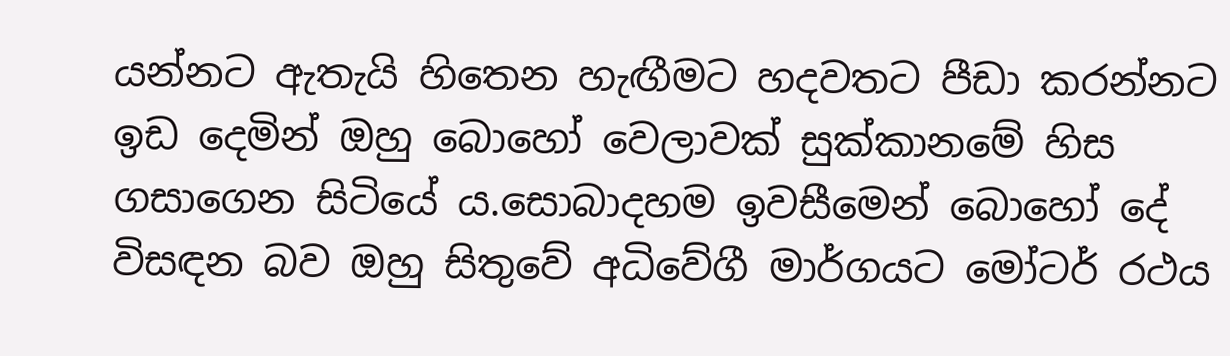යන්නට ඇතැයි හිතෙන හැඟීමට හදවතට පීඩා කරන්නට ඉඩ දෙමින් ඔහු බොහෝ වෙලාවක් සුක්කානමේ හිස ගසාගෙන සිටියේ ය.සොබාදහම ඉවසීමෙන් බොහෝ දේ විසඳන බව ඔහු සිතුවේ අධිවේගී මාර්ගයට මෝටර් රථය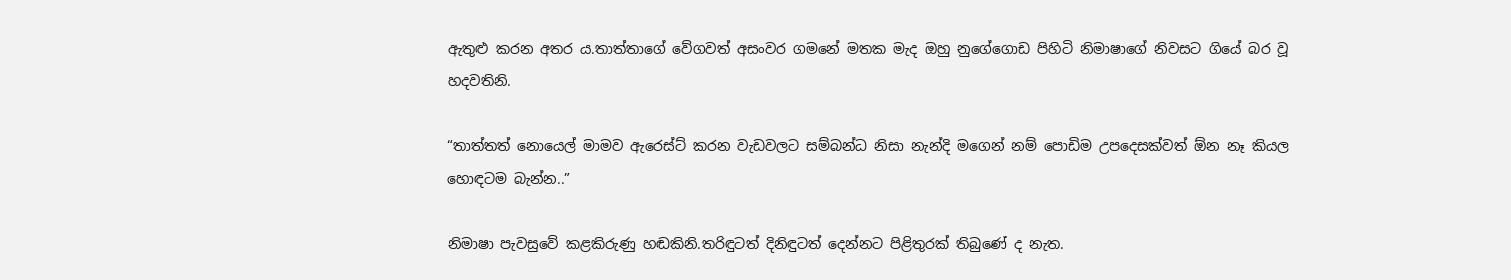ඇතුළු කරන අතර ය.තාත්තාගේ වේගවත් අසංවර ගමනේ මතක මැද ඔහු නුගේගොඩ පිහිටි නිමාෂාගේ නිවසට ගියේ බර වූ හදවතිනි.

“තාත්තත් නොයෙල් මාමව ඇරෙස්ට් කරන වැඩවලට සම්බන්ධ නිසා නැන්දි මගෙන් නම් පොඩිම උපදෙසක්වත් ඕන නෑ කියල හොඳටම බැන්න..”

නිමාෂා පැවසුවේ කළකිරුණු හඬකිනි.තරිඳුටත් දිනිඳුටත් දෙන්නට පිළිතුරක් තිබුණේ ද නැත.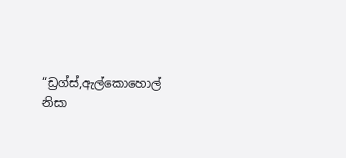“ඩ්‍රග්ස්,ඇල්කොහොල් නිසා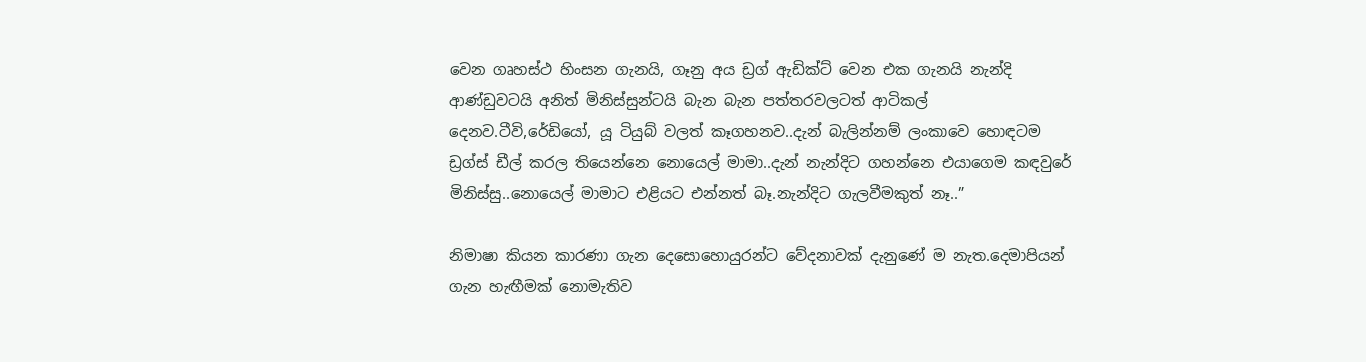වෙන ගෘහස්ථ හිංසන ගැනයි, ගෑනු අය ඩ්‍රග් ඇඩික්ට් වෙන එක ගැනයි නැන්දි ආණ්ඩුවටයි අනිත් මිනිස්සුන්ටයි බැන බැන පත්තරවලටත් ආටිකල් දෙනව.ටීවි,රේඩියෝ, යූ ටියුබ් වලත් කෑගහනව..දැන් බැලින්නම් ලංකාවෙ හොඳටම ඩ්‍රග්ස් ඩීල් කරල තියෙන්නෙ නොයෙල් මාමා..දැන් නැන්දිට ගහන්නෙ එයාගෙම කඳවුරේ මිනිස්සු..නොයෙල් මාමාට එළියට එන්නත් බෑ.නැන්දිට ගැලවීමකුත් නෑ..”

නිමාෂා කියන කාරණා ගැන දෙසොහොයුරන්ට වේදනාවක් දැනුණේ ම නැත.දෙමාපියන් ගැන හැඟීමක් නොමැතිව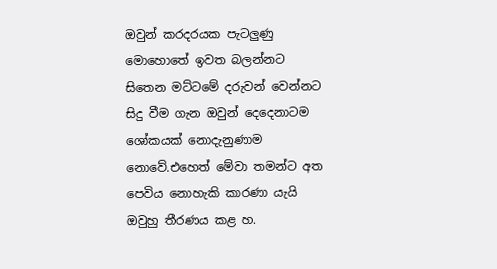ඔවුන් කරදරයක පැටලුණු මොහොතේ ඉවත බලන්නට සිතෙන මට්ටමේ දරුවන් වෙන්නට සිදු වීම ගැන ඔවුන් දෙදෙනාටම ශෝකයක් නොදැනුණාම නොවේ.එහෙත් මේවා තමන්ට අත පෙවිය නොහැකි කාරණා යැයි ඔවුහු තීරණය කළ හ.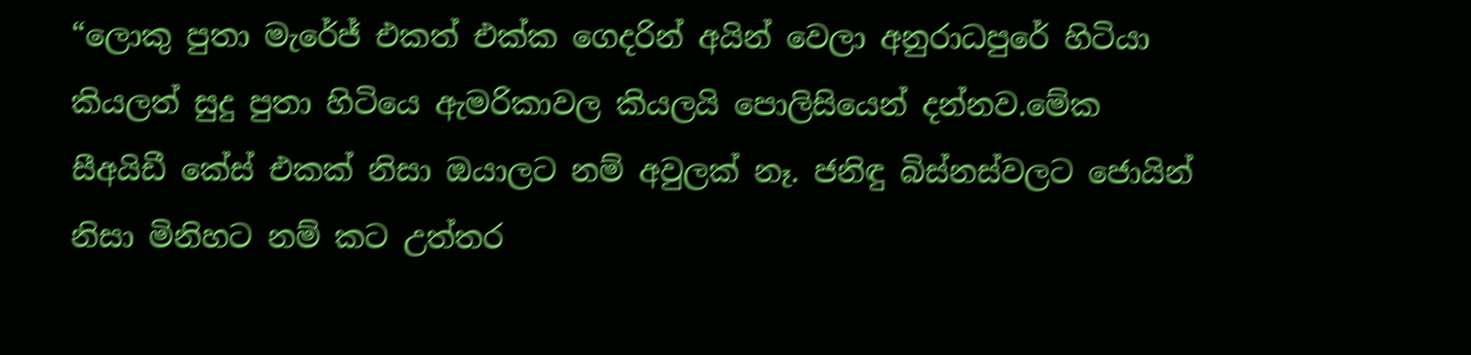“ලොකු පුතා මැරේජ් එකත් එක්ක ගෙදරින් අයින් වෙලා අනුරාධපුරේ හිටියා කියලත් සුදු පුතා හිටියෙ ඇමරිකාවල කියලයි පොලිසියෙන් දන්නව.මේක සීඅයිඩී කේස් එකක් නිසා ඔයාලට නම් අවුලක් නෑ. ජනිඳු බිස්නස්වලට ජොයින් නිසා මිනිහට නම් කට උත්තර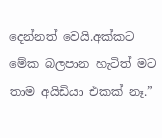දෙන්නත් වෙයි.අක්කට මේක බලපාන හැටිත් මට තාම අයිඩියා එකක් නෑ.”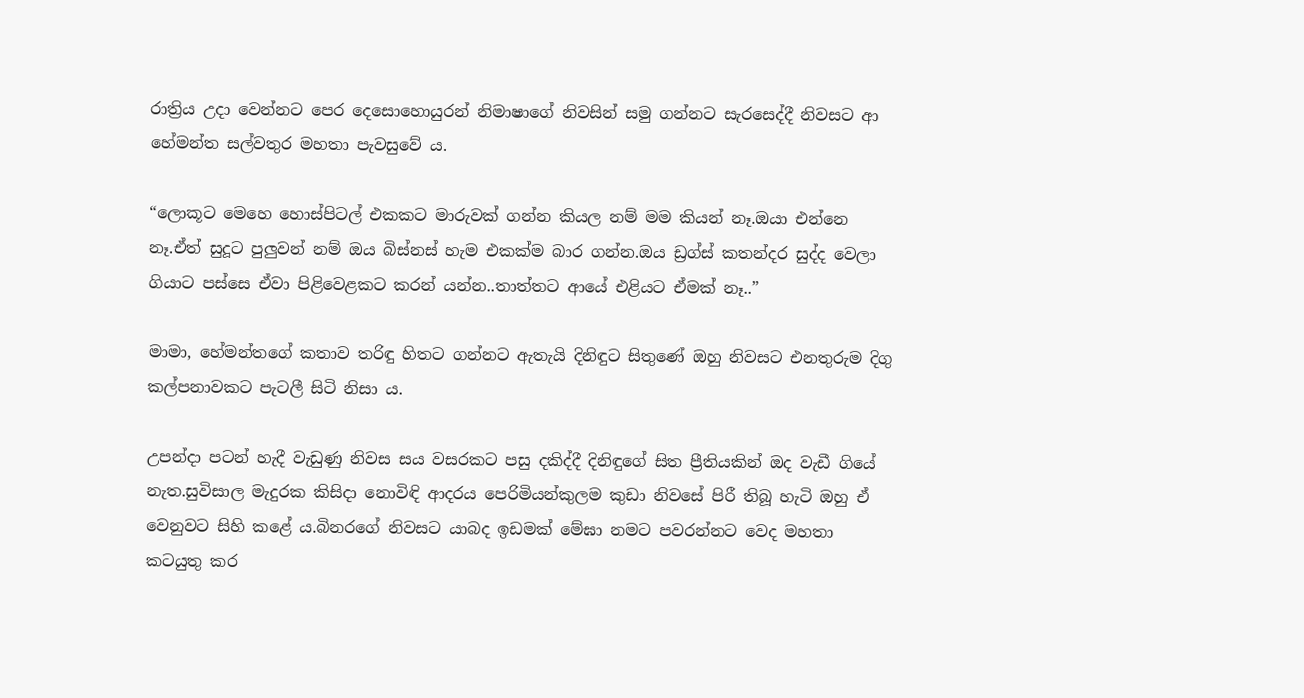රාත්‍රිය උදා වෙන්නට පෙර දෙසොහොයුරන් නිමාෂාගේ නිවසින් සමු ගන්නට සැරසෙද්දී නිවසට ආ හේමන්ත සල්වතුර මහතා පැවසුවේ ය.

“ලොකූට මෙහෙ හොස්පිටල් එකකට මාරුවක් ගන්න කියල නම් මම කියන් නෑ.ඔයා එන්නෙ නෑ.ඒත් සුදූට පුලුවන් නම් ඔය බිස්නස් හැම එකක්ම බාර ගන්න.ඔය ඩ්‍රග්ස් කතන්දර සුද්ද වෙලා ගියාට පස්සෙ ඒවා පිළිවෙළකට කරන් යන්න..තාත්තට ආයේ එළියට ඒමක් නෑ..”

මාමා, හේමන්තගේ කතාව තරිඳු හිතට ගන්නට ඇතැයි දිනිඳුට සිතුණේ ඔහු නිවසට එනතුරුම දිගු කල්පනාවකට පැටලී සිටි නිසා ය.

උපන්දා පටන් හැදී වැඩුණු නිවස සය වසරකට පසු දකිද්දී දිනිඳුගේ සිත ප්‍රීතියකින් ඔද වැඩී ගියේ නැත.සුවිසාල මැදුරක කිසිදා නොවිඳි ආදරය පෙරිමියන්කුලම කුඩා නිවසේ පිරී තිබූ හැටි ඔහු ඒ වෙනුවට සිහි කළේ ය.බිනරගේ නිවසට යාබද ඉඩමක් මේඝා නමට පවරන්නට වෙද මහතා කටයුතු කර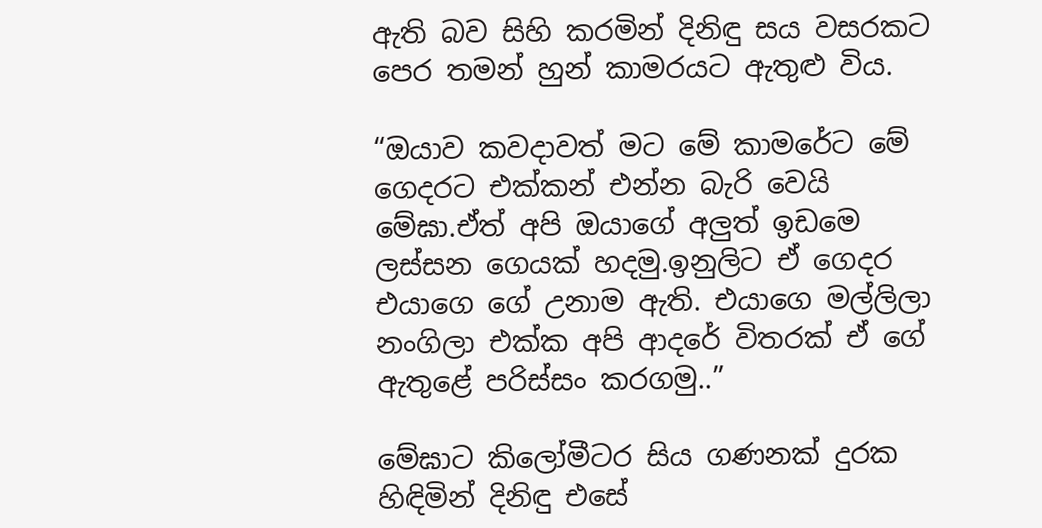ඇති බව සිහි කරමින් දිනිඳු සය වසරකට පෙර තමන් හුන් කාමරයට ඇතුළු විය.

“ඔයාව කවදාවත් මට මේ කාමරේට මේ ගෙදරට එක්කන් එන්න බැරි වෙයි මේඝා.ඒත් අපි ඔයාගේ අලුත් ඉඩමෙ ලස්සන ගෙයක් හදමු.ඉනුලිට ඒ ගෙදර එයාගෙ ගේ උනාම ඇති. එයාගෙ මල්ලිලා නංගිලා එක්ක අපි ආදරේ විතරක් ඒ ගේ ඇතුළේ පරිස්සං කරගමු..”

මේඝාට කිලෝමීටර සිය ගණනක් දුරක හිඳිමින් දිනිඳු එසේ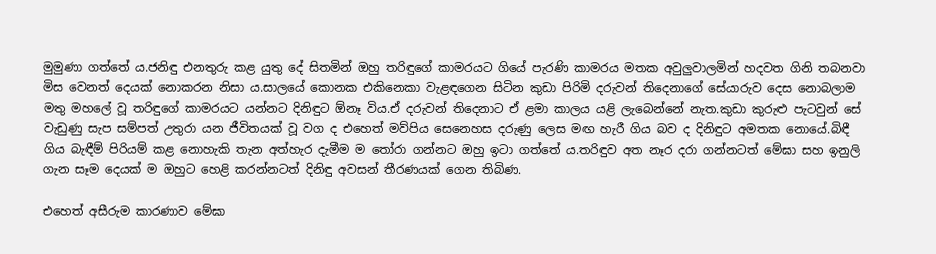මුමුණා ගත්තේ ය.ජනිඳු එනතුරු කළ යුතු දේ සිතමින් ඔහු තරිඳුගේ කාමරයට ගියේ පැරණි කාමරය මතක අවුලුවාලමින් හදවත ගිනි තබනවා මිස වෙනත් දෙයක් නොකරන නිසා ය.සාලයේ කොනක එකිනෙකා වැළඳගෙන සිටින කුඩා පිරිමි දරුවන් තිදෙනාගේ සේයාරුව දෙස නොබලාම මතු මහලේ වූ තරිඳුගේ කාමරයට යන්නට දිනිඳුට ඕනෑ විය.ඒ දරුවන් තිදෙනාට ඒ ළමා කාලය යළි ලැබෙන්නේ නැත.කුඩා කුරුළු පැටවුන් සේ වැඩුණු සැප සම්පත් උතුරා යන ජීවිතයක් වූ වග ද එහෙත් මව්පිය සෙනෙහස දරුණු ලෙස මඟ හැරී ගිය බව ද දිනිඳුට අමතක නොයේ.බිඳී ගිය බැඳීම් පිරියම් කළ නොහැකි තැන අත්හැර දැමීම ම තෝරා ගන්නට ඔහු ඉටා ගත්තේ ය.තරිඳුව අත නෑර දරා ගන්නටත් මේඝා සහ ඉනුලි ගැන සෑම දෙයක් ම ඔහුට හෙළි කරන්නටත් දිනිඳු අවසන් තීරණයක් ගෙන තිබිණ.

එහෙත් අසීරුම කාරණාව මේඝා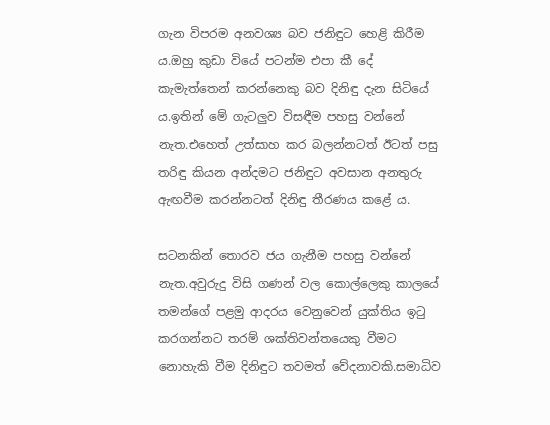ගැන විපරම අනවශ්‍ය බව ජනිඳුට හෙළි කිරීම ය.ඔහු කුඩා වියේ පටන්ම එපා කී දේ කැමැත්තෙන් කරන්නෙකු බව දිනිඳු දැන සිටියේ ය.ඉතින් මේ ගැටලුව විසඳීම පහසු වන්නේ නැත.එහෙත් උත්සාහ කර බලන්නටත් ඊටත් පසු තරිඳු කියන අන්දමට ජනිඳුට අවසාන අනතුරු ඇඟවීම කරන්නටත් දිනිඳු තීරණය කළේ ය.

සටනකින් තොරව ජය ගැනීම පහසු වන්නේ නැත.අවුරුදු විසි ගණන් වල කොල්ලෙකු කාලයේ තමන්ගේ පළමු ආදරය වෙනුවෙන් යුක්තිය ඉටු කරගන්නට තරම් ශක්තිවන්තයෙකු වීමට නොහැකි වීම දිනිඳුට තවමත් වේදනාවකි.සමාධිව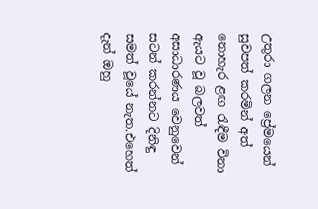උතුරා ගලන ප්‍රේමයෙන් සුවපත් කරමින් අත් නොහැර ළඟ රැඳීම විනා ඇයට වූ බලවත් අසාධාරණය වෙනුවෙන් සටන් කරන්නට දිනිඳු සමත් වූයේ නැත.එහෙත් දැන් ඔහු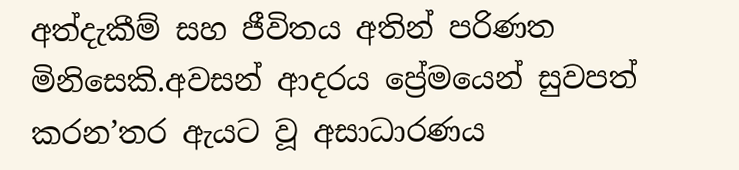අත්දැකීම් සහ ජීවිතය අතින් පරිණත මිනිසෙකි.අවසන් ආදරය ප්‍රේමයෙන් සුවපත් කරන’තර ඇයට වූ අසාධාරණය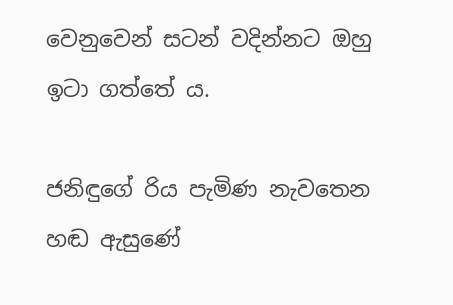වෙනුවෙන් සටන් වදින්නට ඔහු ඉටා ගත්තේ ය.

ජනිඳුගේ රිය පැමිණ නැවතෙන හඬ ඇසුණේ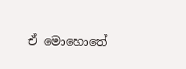ඒ මොහොතේ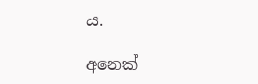ය.

අනෙක්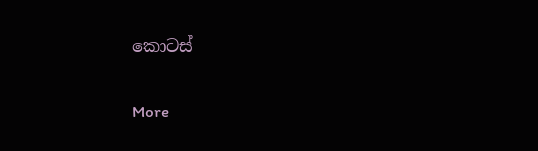කොටස්

More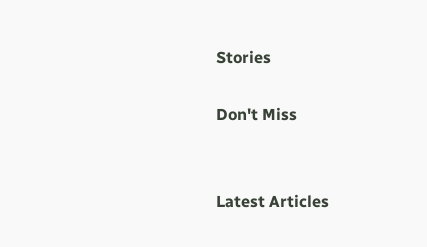Stories

Don't Miss


Latest Articles